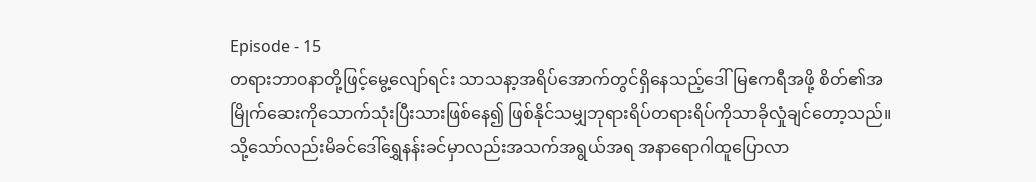Episode - 15
တရားဘာ၀နာတို့ဖြင့်မွေ့လျော်ရင်း သာသနာ့အရိပ်အောက်တွင်ရှိနေသည့်ဒေါ်မြဧကရီအဖို့ စိတ်၏အမြိုက်ဆေးကိုသောက်သုံးပြီးသားဖြစ်နေ၍ ဖြစ်နိုင်သမျှဘုရားရိပ်တရားရိပ်ကိုသာခိုလှုံချင်တော့သည်။သို့သော်လည်းမိခင်ဒေါ်ရွှေနန်းခင်မှာလည်းအသက်အရွယ်အရ အနာရောဂါထူပြောလာ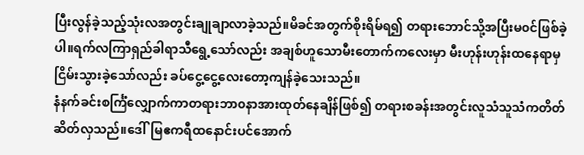ပြီးလွန်ခဲ့သည့်သုံးလအတွင်းချုချာလာခဲ့သည်။မိခင်အတွက်စိုးရိမ်ရ၍ တရားဘောင်သို့အပြီးမ၀င်ဖြစ်ခဲ့ပါ။ရက်လကြာရှည်ခါရာသီရွေ့သော်လည်း အချစ်ဟူသောမီးတောက်ကလေးမှာ မီးဟုန်းဟုန်းထနေရာမှ ငြိမ်းသွားခဲ့သော်လည်း ခပ်ငွေ့ငွေ့လေးတော့ကျန်ခဲ့သေးသည်။
နံနက်ခင်းစင်္ကြံလျှောက်ကာတရားဘာ၀နာအားထုတ်နေချိန်ဖြစ်၍ တရားစခန်းအတွင်းလူသံသူသံကတိတ်ဆိတ်လှသည်။ဒေါ်မြဧကရီထနောင်းပင်အောက်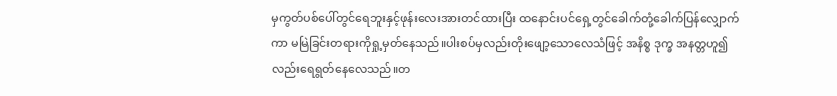မှကွတ်ပစ်ပေါ်တွင်ရေဘူးနှင့်ဖုန်းလေးအားတင်ထားပြီး ထနောင်းပင်ရှေ့တွင်ခေါက်တုံ့ခေါက်ပြန်လျှောက်ကာ မမြဲခြင်းတရားကိုရှု့မှတ်နေသည်။ပါးစပ်မှလည်းတိုးဖျော့သောလေသံဖြင့် အနိစ္စ ဒုက္ခ အနတ္တဟူ၍လည်းရေရွတ်နေလေသည်။တ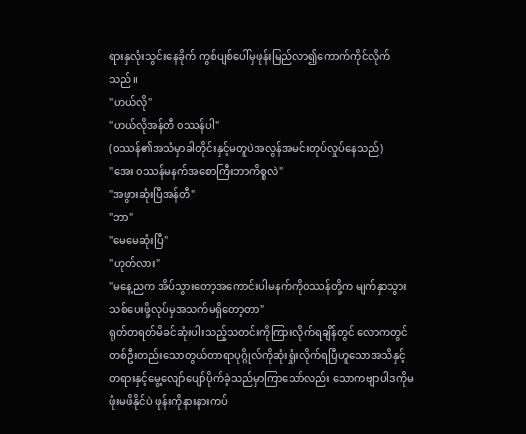ရားနှလုံးသွင်းနေခိုက် ကွစ်ပျစ်ပေါ်မှဖုန်းမြည်လာ၍ကောက်ကိုင်လိုက်သည်။
"ဟယ်လို"
"ဟယ်လိုအန်တီ ၀ဿန်ပါ"
(၀ဿန်၏အသံမှာခါတိုင်းနှင့်မတူပဲအလွန်အမင်းတုပ်လှုပ်နေသည်)
"အေး ၀ဿန်မနက်အစောကြီးဘာကိစ္စလဲ"
"အဖွားဆုံးပြီအန်တီ"
"ဘာ"
"မေမေဆုံးပြီ"
"ဟုတ်လား"
"မနေ့ညက အိပ်သွားတော့အကောင်းပါမနက်ကို၀ဿန်တို့က မျက်နှာသွားသစ်ပေးဖို့လုပ်မှအသက်မရှိတော့တာ"
ရုတ်တရတ်မိခင်ဆုံးပါးသည့်သတင်းကိုကြားလိုက်ရချိန်တွင် လောကတွင်တစ်ဦးတည်းသောတွယ်တာရာပုဂ္ဂိုလ်ကိုဆုံးရှုံးလိုက်ရပြီဟူသောအသိနှင့်တရားနှင့်မွေ့လျော်ပျော်ပိုက်ခဲ့သည်မှာကြာသော်လည်း သောကဗျာပါဒကိုမဖုံးမဖိနိုင်ပဲ ဖုန်းကိုနားနားကပ်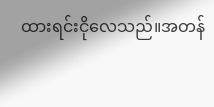ထားရင်းငိုလေသည်။အတန်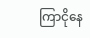ကြာငိုနေ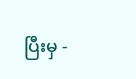ပြီးမှ -